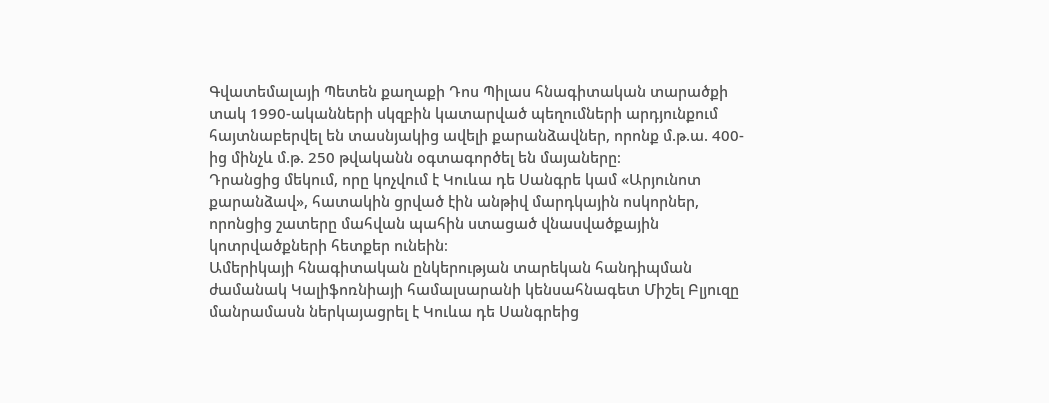Գվատեմալայի Պետեն քաղաքի Դոս Պիլաս հնագիտական տարածքի տակ 1990-ականների սկզբին կատարված պեղումների արդյունքում հայտնաբերվել են տասնյակից ավելի քարանձավներ, որոնք մ.թ.ա. 400-ից մինչև մ.թ. 250 թվականն օգտագործել են մայաները։
Դրանցից մեկում, որը կոչվում է Կուևա դե Սանգրե կամ «Արյունոտ քարանձավ», հատակին ցրված էին անթիվ մարդկային ոսկորներ, որոնցից շատերը մահվան պահին ստացած վնասվածքային կոտրվածքների հետքեր ունեին։
Ամերիկայի հնագիտական ընկերության տարեկան հանդիպման ժամանակ Կալիֆոռնիայի համալսարանի կենսահնագետ Միշել Բլյուզը մանրամասն ներկայացրել է Կուևա դե Սանգրեից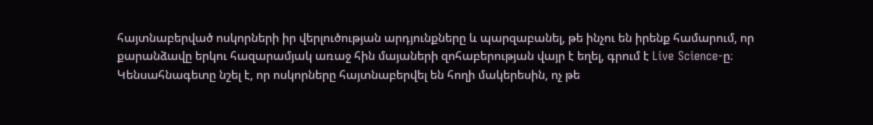հայտնաբերված ոսկորների իր վերլուծության արդյունքները և պարզաբանել, թե ինչու են իրենք համարում, որ քարանձավը երկու հազարամյակ առաջ հին մայաների զոհաբերության վայր է եղել, գրում է Live Science-ը։
Կենսահնագետը նշել է, որ ոսկորները հայտնաբերվել են հողի մակերեսին, ոչ թե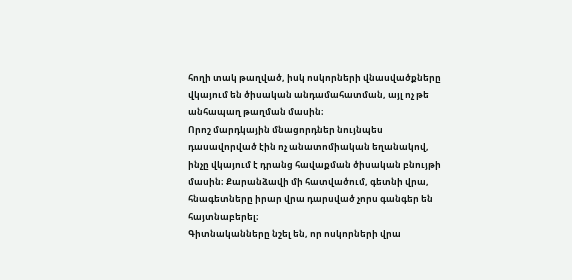հողի տակ թաղված, իսկ ոսկորների վնասվածքները վկայում են ծիսական անդամահատման, այլ ոչ թե անհապաղ թաղման մասին։
Որոշ մարդկային մնացորդներ նույնպես դասավորված էին ոչ անատոմիական եղանակով, ինչը վկայում է դրանց հավաքման ծիսական բնույթի մասին։ Քարանձավի մի հատվածում, գետնի վրա, հնագետները իրար վրա դարսված չորս գանգեր են հայտնաբերել։
Գիտնականները նշել են, որ ոսկորների վրա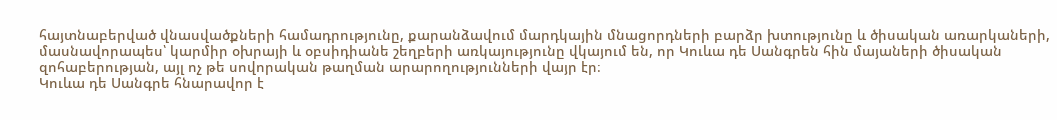հայտնաբերված վնասվածքների համադրությունը, քարանձավում մարդկային մնացորդների բարձր խտությունը և ծիսական առարկաների, մասնավորապես՝ կարմիր օխրայի և օբսիդիանե շեղբերի առկայությունը վկայում են, որ Կուևա դե Սանգրեն հին մայաների ծիսական զոհաբերության, այլ ոչ թե սովորական թաղման արարողությունների վայր էր։
Կուևա դե Սանգրե հնարավոր է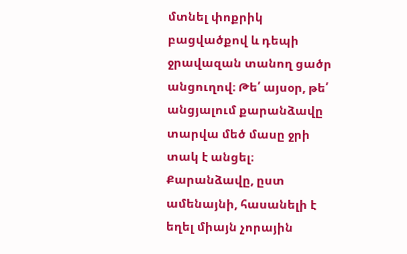մտնել փոքրիկ բացվածքով և դեպի ջրավազան տանող ցածր անցուղով։ Թե՛ այսօր, թե՛ անցյալում քարանձավը տարվա մեծ մասը ջրի տակ է անցել։
Քարանձավը, ըստ ամենայնի, հասանելի է եղել միայն չորային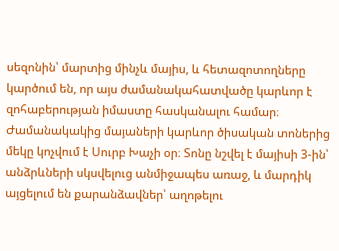սեզոնին՝ մարտից մինչև մայիս, և հետազոտողները կարծում են, որ այս ժամանակահատվածը կարևոր է զոհաբերության իմաստը հասկանալու համար։ Ժամանակակից մայաների կարևոր ծիսական տոներից մեկը կոչվում է Սուրբ Խաչի օր։ Տոնը նշվել է մայիսի 3-ին՝ անձրևների սկսվելուց անմիջապես առաջ, և մարդիկ այցելում են քարանձավներ՝ աղոթելու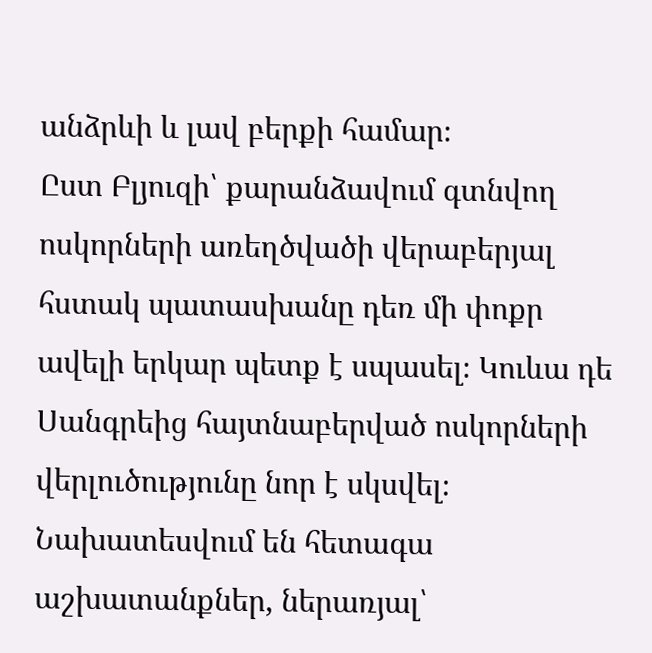անձրևի և լավ բերքի համար։
Ըստ Բլյուզի՝ քարանձավում գտնվող ոսկորների առեղծվածի վերաբերյալ հստակ պատասխանը դեռ մի փոքր ավելի երկար պետք է սպասել։ Կուևա դե Սանգրեից հայտնաբերված ոսկորների վերլուծությունը նոր է սկսվել։ Նախատեսվում են հետագա աշխատանքներ, ներառյալ՝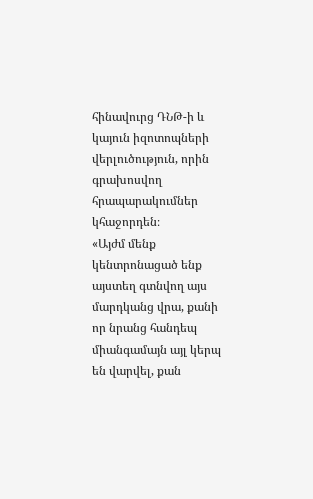հինավուրց ԴՆԹ-ի և կայուն իզոտոպների վերլուծություն, որին գրախոսվող հրապարակումներ կհաջորդեն։
«Այժմ մենք կենտրոնացած ենք այստեղ գտնվող այս մարդկանց վրա, քանի որ նրանց հանդեպ միանգամայն այլ կերպ են վարվել, քան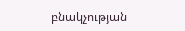բնակչության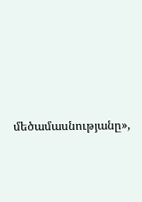մեծամասնությանը»,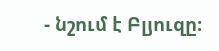- նշում է Բլյուզը։